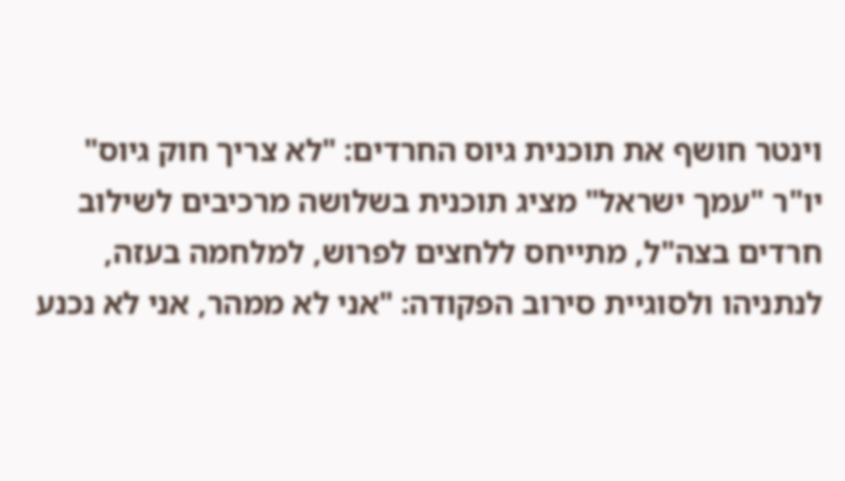וינטר חושף את תוכנית גיוס החרדים: "לא צריך חוק גיוס"
יו"ר "עמך ישראל" מציג תוכנית בשלושה מרכיבים לשילוב חרדים בצה"ל, מתייחס ללחצים לפרוש, למלחמה בעזה, לנתניהו ולסוגיית סירוב הפקודה: "אני לא ממהר, אני לא נכנע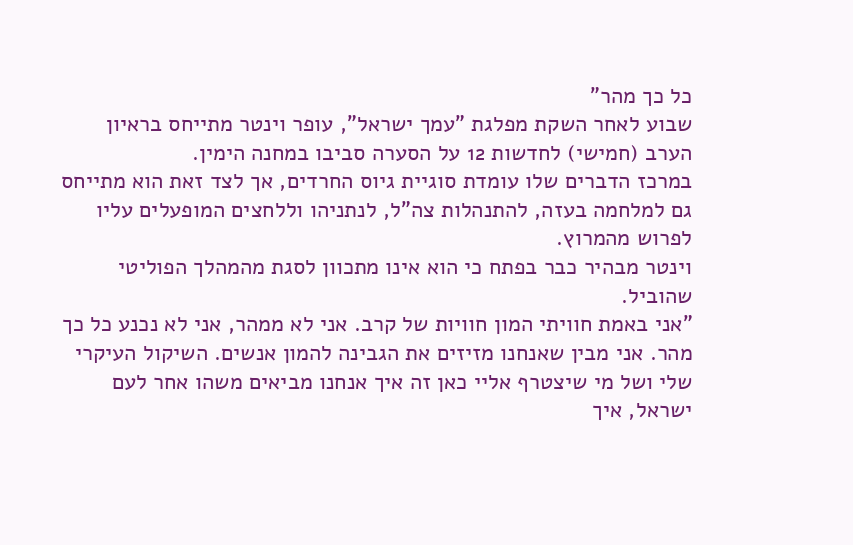כל כך מהר"
שבוע לאחר השקת מפלגת "עמך ישראל", עופר וינטר מתייחס בראיון הערב (חמישי) לחדשות 12 על הסערה סביבו במחנה הימין.
במרכז הדברים שלו עומדת סוגיית גיוס החרדים, אך לצד זאת הוא מתייחס גם למלחמה בעזה, להתנהלות צה"ל, לנתניהו וללחצים המופעלים עליו לפרוש מהמרוץ.
וינטר מבהיר כבר בפתח כי הוא אינו מתכוון לסגת מהמהלך הפוליטי שהוביל.
"אני באמת חוויתי המון חוויות של קרב. אני לא ממהר, אני לא נכנע כל כך מהר. אני מבין שאנחנו מזיזים את הגבינה להמון אנשים. השיקול העיקרי שלי ושל מי שיצטרף אליי כאן זה איך אנחנו מביאים משהו אחר לעם ישראל, איך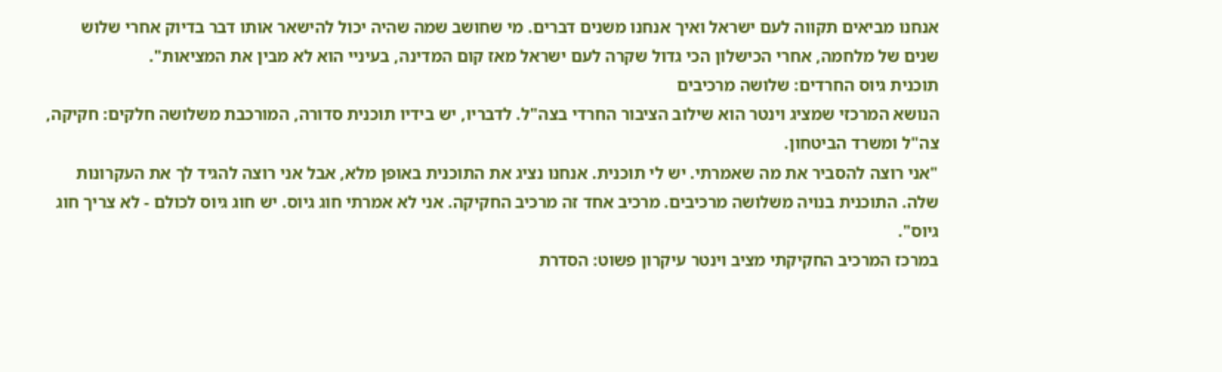אנחנו מביאים תקווה לעם ישראל ואיך אנחנו משנים דברים. מי שחושב שמה שהיה יכול להישאר אותו דבר בדיוק אחרי שלוש שנים של מלחמה, אחרי הכישלון הכי גדול שקרה לעם ישראל מאז קום המדינה, בעיניי הוא לא מבין את המציאות".
תוכנית גיוס החרדים: שלושה מרכיבים
הנושא המרכזי שמציג וינטר הוא שילוב הציבור החרדי בצה"ל. לדבריו, יש בידיו תוכנית סדורה, המורכבת משלושה חלקים: חקיקה, צה"ל ומשרד הביטחון.
"אני רוצה להסביר את מה שאמרתי. יש לי תוכנית. אנחנו נציג את התוכנית באופן מלא, אבל אני רוצה להגיד לך את העקרונות שלה. התוכנית בנויה משלושה מרכיבים. מרכיב אחד זה מרכיב החקיקה. אני לא אמרתי חוג גיוס. יש חוג גיוס לכולם - לא צריך חוג גיוס".
במרכז המרכיב החקיקתי מציב וינטר עיקרון פשוט: הסדרת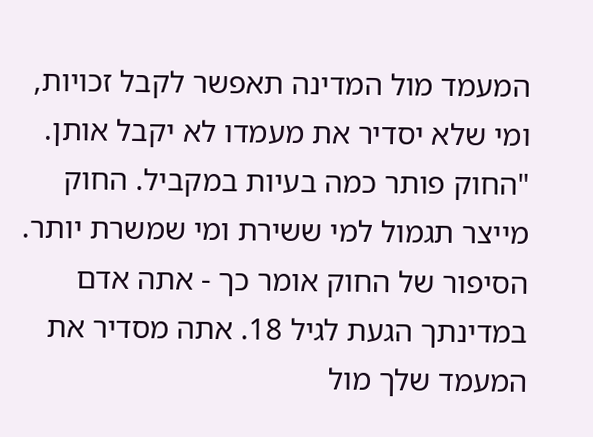המעמד מול המדינה תאפשר לקבל זכויות, ומי שלא יסדיר את מעמדו לא יקבל אותן.
"החוק פותר כמה בעיות במקביל. החוק מייצר תגמול למי ששירת ומי שמשרת יותר. הסיפור של החוק אומר כך - אתה אדם במדינתך הגעת לגיל 18. אתה מסדיר את המעמד שלך מול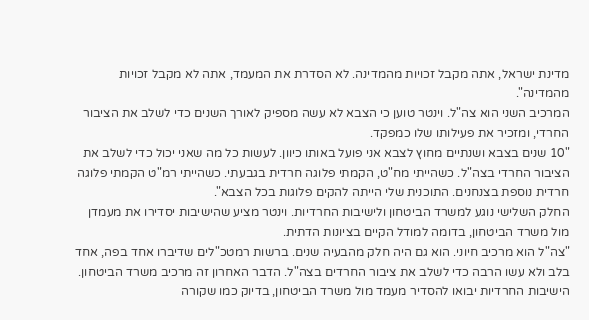מדינת ישראל, אתה מקבל זכויות מהמדינה. לא הסדרת את המעמד, אתה לא מקבל זכויות מהמדינה".
המרכיב השני הוא צה"ל. וינטר טוען כי הצבא לא עשה מספיק לאורך השנים כדי לשלב את הציבור החרדי, ומזכיר את פעילותו שלו כמפקד.
"10 שנים בצבא ושנתיים מחוץ לצבא אני פועל באותו כיוון. לעשות כל מה שאני יכול כדי לשלב את הציבור החרדי בצה"ל. כשהייתי מח"ט, הקמתי פלוגה חרדית בגבעתי. כשהייתי רמ"ט הקמתי פלוגה חרדית נוספת בצנחנים. התוכנית שלי הייתה להקים פלוגות בכל הצבא".
החלק השלישי נוגע למשרד הביטחון ולישיבות החרדיות. וינטר מציע שהישיבות יסדירו את מעמדן מול משרד הביטחון, בדומה למודל הקיים בציונות הדתית.
"צה"ל הוא מרכיב חיוני. הוא גם היה חלק מהבעיה שנים. ברשות רמטכ"לים שדיברו אחד בפה, אחד בלב ולא עשו הרבה כדי לשלב את ציבור החרדים בצה"ל. הדבר האחרון זה מרכיב משרד הביטחון. הישיבות החרדיות יבואו להסדיר מעמד מול משרד הביטחון, בדיוק כמו שקורה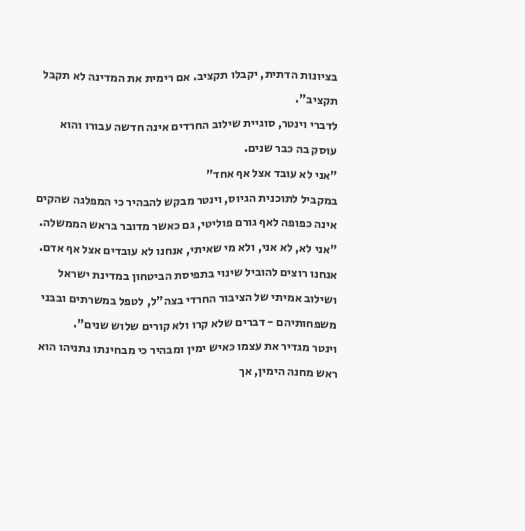בציונות הדתית, יקבלו תקציב. אם רימית את המדינה לא תקבל תקציב".
לדברי וינטר, סוגיית שילוב החרדים אינה חדשה עבורו והוא עוסק בה כבר שנים.
"אני לא עובד אצל אף אחד"
במקביל לתוכנית הגיוס, וינטר מבקש להבהיר כי המפלגה שהקים אינה כפופה לאף גורם פוליטי, גם כאשר מדובר בראש הממשלה.
"אני לא, לא אני, ולא מי שאיתי, אנחנו לא עובדים אצל אף אדם. אנחנו רוצים להוביל שינוי בתפיסת הביטחון במדינת ישראל ושילוב אמיתי של הציבור החרדי בצה"ל, לטפל במשרתים ובבני משפחותיהם - דברים שלא קרו ולא קורים שלוש שנים".
וינטר מגדיר את עצמו כאיש ימין ומבהיר כי מבחינתו נתניהו הוא ראש מחנה הימין, אך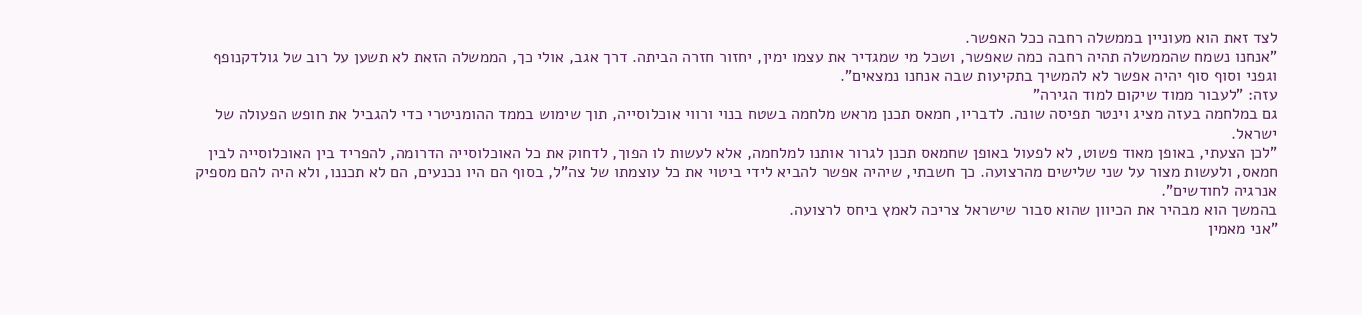לצד זאת הוא מעוניין בממשלה רחבה ככל האפשר.
"אנחנו נשמח שהממשלה תהיה רחבה כמה שאפשר, ושכל מי שמגדיר את עצמו ימין, יחזור חזרה הביתה. דרך אגב, אולי כך, הממשלה הזאת לא תשען על רוב של גולדקנופף וגפני וסוף סוף יהיה אפשר לא להמשיך בתקיעות שבה אנחנו נמצאים".
עזה: "לעבור ממוד שיקום למוד הגירה"
גם במלחמה בעזה מציג וינטר תפיסה שונה. לדבריו, חמאס תכנן מראש מלחמה בשטח בנוי ורווי אוכלוסייה, תוך שימוש בממד ההומניטרי כדי להגביל את חופש הפעולה של ישראל.
"לכן הצעתי, באופן מאוד פשוט, לא לפעול באופן שחמאס תכנן לגרור אותנו למלחמה, אלא לעשות לו הפוך, לדחוק את כל האוכלוסייה הדרומה, להפריד בין האוכלוסייה לבין חמאס, ולעשות מצור על שני שלישים מהרצועה. כך חשבתי, שיהיה אפשר להביא לידי ביטוי את כל עוצמתו של צה"ל, בסוף הם היו נכנעים, הם לא תכננו, ולא היה להם מספיק אנרגיה לחודשים".
בהמשך הוא מבהיר את הכיוון שהוא סבור שישראל צריכה לאמץ ביחס לרצועה.
"אני מאמין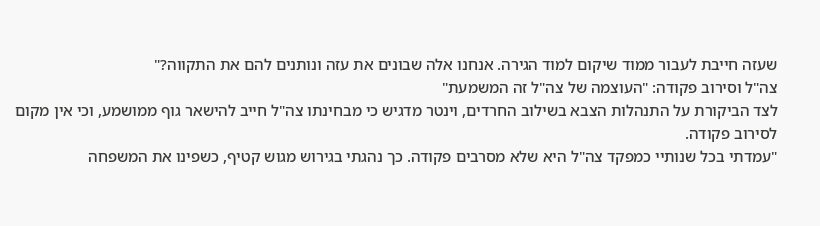שעזה חייבת לעבור ממוד שיקום למוד הגירה. אנחנו אלה שבונים את עזה ונותנים להם את התקווה?"
צה"ל וסירוב פקודה: "העוצמה של צה"ל זה המשמעת"
לצד הביקורת על התנהלות הצבא בשילוב החרדים, וינטר מדגיש כי מבחינתו צה"ל חייב להישאר גוף ממושמע, וכי אין מקום לסירוב פקודה.
"עמדתי בכל שנותיי כמפקד צה"ל היא שלא מסרבים פקודה. כך נהגתי בגירוש מגוש קטיף, כשפינו את המשפחה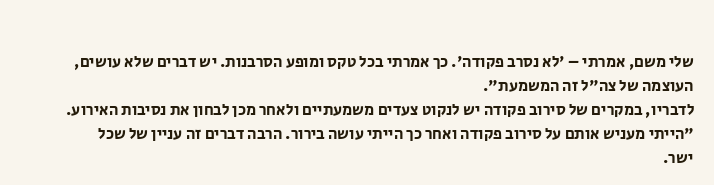שלי משם, אמרתי – 'לא נסרב פקודה'. כך אמרתי בכל טקס ומופע הסרבנות. יש דברים שלא עושים, העוצמה של צה"ל זה המשמעת".
לדבריו, במקרים של סירוב פקודה יש לנקוט צעדים משמעתיים ולאחר מכן לבחון את נסיבות האירוע.
"הייתי מעניש אותם על סירוב פקודה ואחר כך הייתי עושה בירור. הרבה דברים זה עניין של שכל ישר.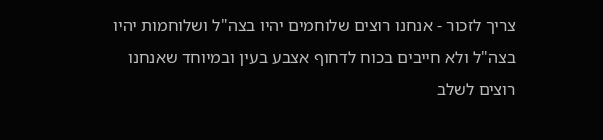צריך לזכור - אנחנו רוצים שלוחמים יהיו בצה"ל ושלוחמות יהיו בצה"ל ולא חייבים בכוח לדחוף אצבע בעין ובמיוחד שאנחנו רוצים לשלב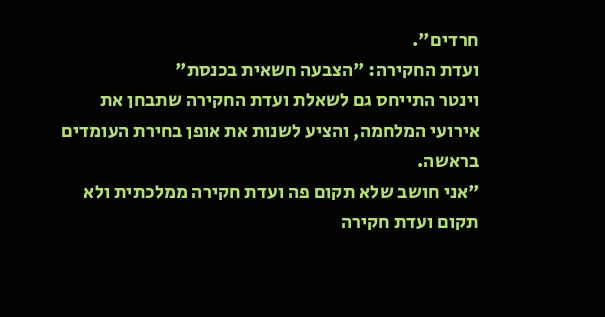חרדים".
ועדת החקירה: "הצבעה חשאית בכנסת"
וינטר התייחס גם לשאלת ועדת החקירה שתבחן את אירועי המלחמה, והציע לשנות את אופן בחירת העומדים בראשה.
"אני חושב שלא תקום פה ועדת חקירה ממלכתית ולא תקום ועדת חקירה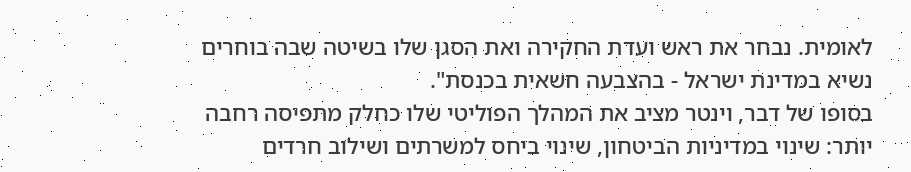לאומית. נבחר את ראש ועדת החקירה ואת הסגן שלו בשיטה שבה בוחרים נשיא במדינת ישראל - בהצבעה חשאית בכנסת".
בסופו של דבר, וינטר מציב את המהלך הפוליטי שלו כחלק מתפיסה רחבה יותר: שינוי במדיניות הביטחון, שינוי ביחס למשרתים ושילוב חרדים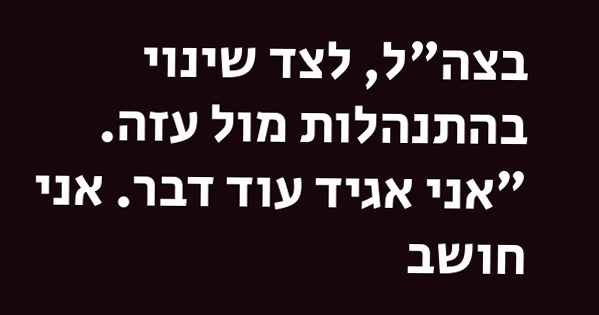בצה"ל, לצד שינוי בהתנהלות מול עזה.
"אני אגיד עוד דבר. אני חושב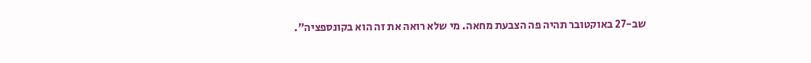שב-27 באוקטובר תהיה פה הצבעת מחאה. מי שלא רואה את זה הוא בקונספציה".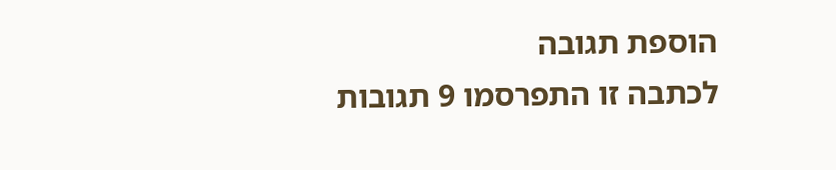הוספת תגובה
לכתבה זו התפרסמו 9 תגובות